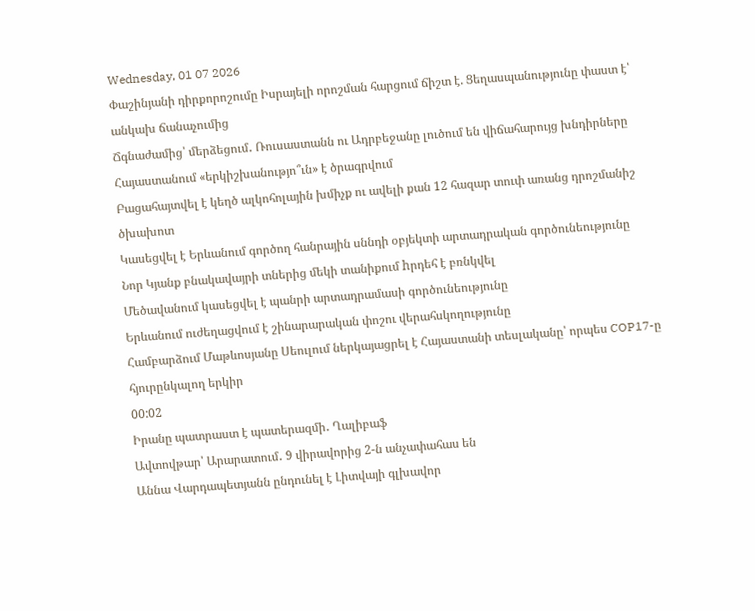Wednesday, 01 07 2026
Փաշինյանի դիրքորոշումը Իսրայելի որոշման հարցում ճիշտ է. Ցեղասպանությունը փաստ է՝ անկախ ճանաչումից
Ճգնաժամից՝ մերձեցում․ Ռուսաստանն ու Ադրբեջանը լուծում են վիճահարույց խնդիրները
Հայաստանում «երկիշխանությո՞ւն» է ծրագրվում
Բացահայտվել է կեղծ ալկոհոլային խմիչք ու ավելի քան 12 հազար տուփ առանց դրոշմանիշ ծխախոտ
Կասեցվել է Երևանում գործող հանրային սննդի օբյեկտի արտադրական գործունեությունը
Նոր Կյանք բնակավայրի տներից մեկի տանիքում hրդեհ է բռնկվել
Մեծավանում կասեցվել է պանրի արտադրամասի գործունեությունը
Երևանում ուժեղացվում է շինարարական փոշու վերահսկողությունը
Համբարձում Մաթևոսյանը Սեուլում ներկայացրել է Հայաստանի տեսլականը՝ որպես COP17-ը հյուրընկալող երկիր
00:02
Իրանը պատրաստ է պատերազմի․ Ղալիբաֆ
Ավտովթար՝ Արարատում․ 9 վիրավորից 2-ն անչափահաս են
Աննա Վարդապետյանն ընդունել է Լիտվայի գլխավոր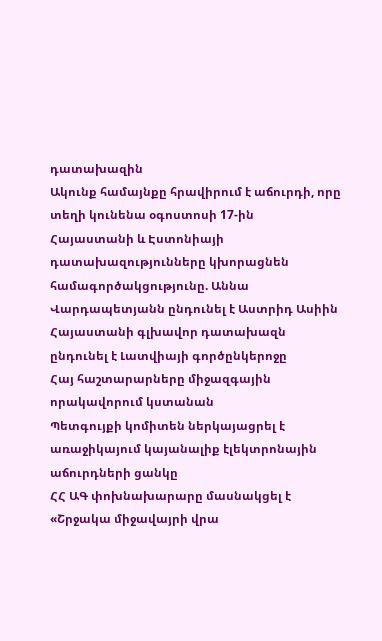դատախազին
Ակունք համայնքը հրավիրում է աճուրդի, որը տեղի կունենա օգոստոսի 17-ին
Հայաստանի և Էստոնիայի դատախազությունները կխորացնեն համագործակցությունը. Աննա Վարդապետյանն ընդունել է Աստրիդ Ասիին
Հայաստանի գլխավոր դատախազն ընդունել է Լատվիայի գործընկերոջը
Հայ հաշտարարները միջազգային որակավորում կստանան
Պետգույքի կոմիտեն ներկայացրել է առաջիկայում կայանալիք էլեկտրոնային աճուրդների ցանկը
ՀՀ ԱԳ փոխնախարարը մասնակցել է «Շրջակա միջավայրի վրա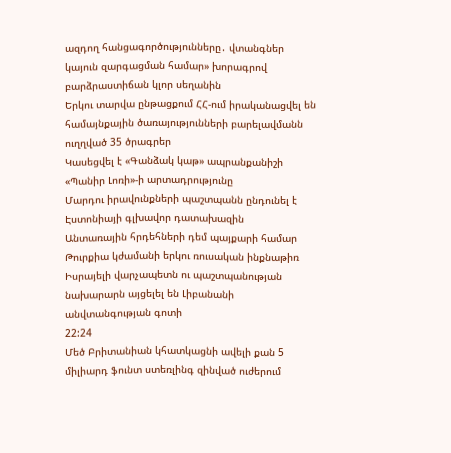ազդող հանցագործությունները․ վտանգներ կայուն զարգացման համար» խորագրով բարձրաստիճան կլոր սեղանին
Երկու տարվա ընթացքում ՀՀ-ում իրականացվել են համայնքային ծառայությունների բարելավմանն ուղղված 35 ծրագրեր
Կասեցվել է «Գանձակ կաթ» ապրանքանիշի «Պանիր Լոռի»-ի արտադրությունը
Մարդու իրավունքների պաշտպանն ընդունել է Էստոնիայի գլխավոր դատախազին
Անտառային հրդեհների դեմ պայքարի համար Թուրքիա կժամանի երկու ռուսական ինքնաթիռ
Իսրայելի վարչապետն ու պաշտպանության նախարարն այցելել են Լիբանանի անվտանգության գոտի
22:24
Մեծ Բրիտանիան կհատկացնի ավելի քան 5 միլիարդ ֆունտ ստեռլինգ զինված ուժերում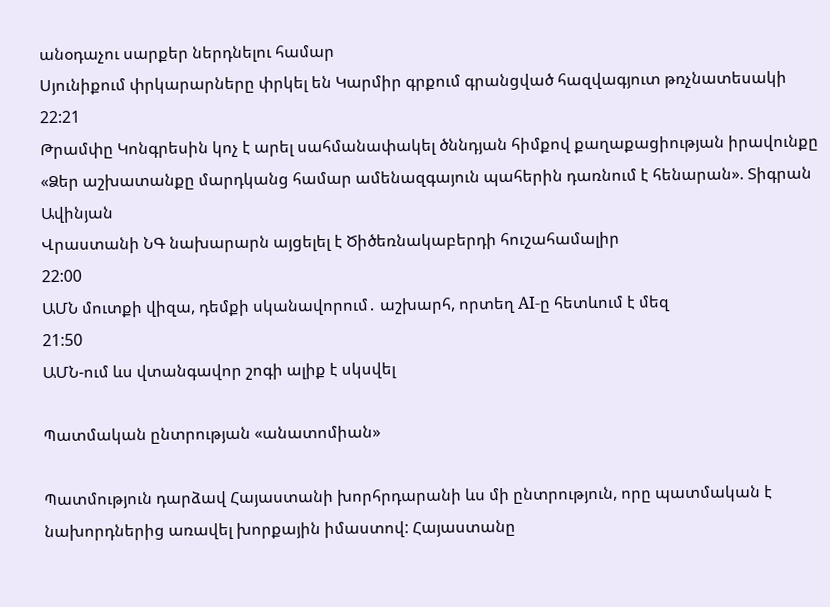անօդաչու սարքեր ներդնելու համար
Սյունիքում փրկարարները փրկել են Կարմիր գրքում գրանցված հազվագյուտ թռչնատեսակի
22:21
Թրամփը Կոնգրեսին կոչ է արել սահմանափակել ծննդյան հիմքով քաղաքացիության իրավունքը
«Ձեր աշխատանքը մարդկանց համար ամենազգայուն պահերին դառնում է հենարան». Տիգրան Ավինյան
Վրաստանի ՆԳ նախարարն այցելել է Ծիծեռնակաբերդի հուշահամալիր
22:00
ԱՄՆ մուտքի վիզա, դեմքի սկանավորում․ աշխարհ, որտեղ AI-ը հետևում է մեզ
21:50
ԱՄՆ-ում ևս վտանգավոր շոգի ալիք է սկսվել

Պատմական ընտրության «անատոմիան»

Պատմություն դարձավ Հայաստանի խորհրդարանի ևս մի ընտրություն, որը պատմական է նախորդներից առավել խորքային իմաստով: Հայաստանը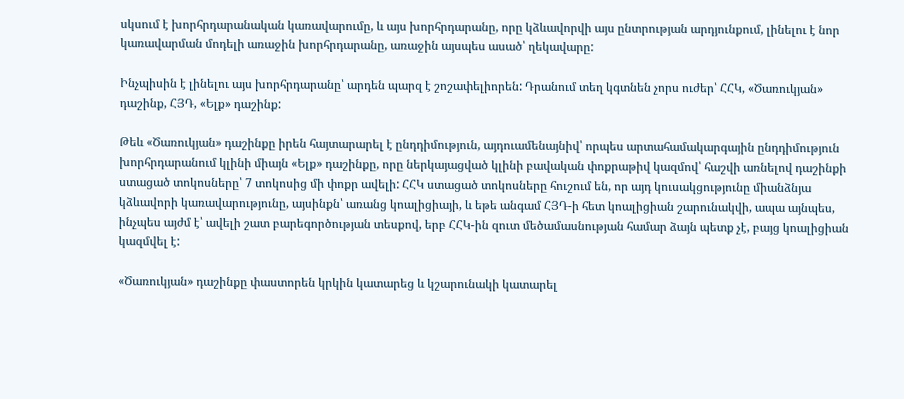սկսում է խորհրդարանական կառավարումը, և այս խորհրդարանը, որը կձևավորվի այս ընտրության արդյունքում, լինելու է նոր կառավարման մոդելի առաջին խորհրդարանը, առաջին այսպես ասած՝ ղեկավարը:

Ինչպիսին է լինելու այս խորհրդարանը՝ արդեն պարզ է շոշափելիորեն: Դրանում տեղ կգտնեն չորս ուժեր՝ ՀՀԿ, «Ծառուկյան» դաշինք, ՀՅԴ, «Ելք» դաշինք:

Թեև «Ծառուկյան» դաշինքը իրեն հայտարարել է ընդդիմություն, այդուամենայնիվ՝ որպես արտահամակարգային ընդդիմություն խորհրդարանում կլինի միայն «Ելք» դաշինքը, որը ներկայացված կլինի բավական փոքրաթիվ կազմով՝ հաշվի առնելով դաշինքի ստացած տոկոսները՝ 7 տոկոսից մի փոքր ավելի: ՀՀԿ ստացած տոկոսները հուշում են, որ այդ կուսակցությունը միանձնյա կձևավորի կառավարությունը, այսինքն՝ առանց կոալիցիայի, և եթե անգամ ՀՅԴ-ի հետ կոալիցիան շարունակվի, ապա այնպես, ինչպես այժմ է՝ ավելի շատ բարեգործության տեսքով, երբ ՀՀԿ-ին զուտ մեծամասնության համար ձայն պետք չէ, բայց կոալիցիան կազմվել է:

«Ծառուկյան» դաշինքը փաստորեն կրկին կատարեց և կշարունակի կատարել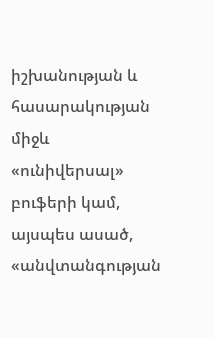իշխանության և հասարակության միջև «ունիվերսալ» բուֆերի կամ, այսպես ասած, «անվտանգության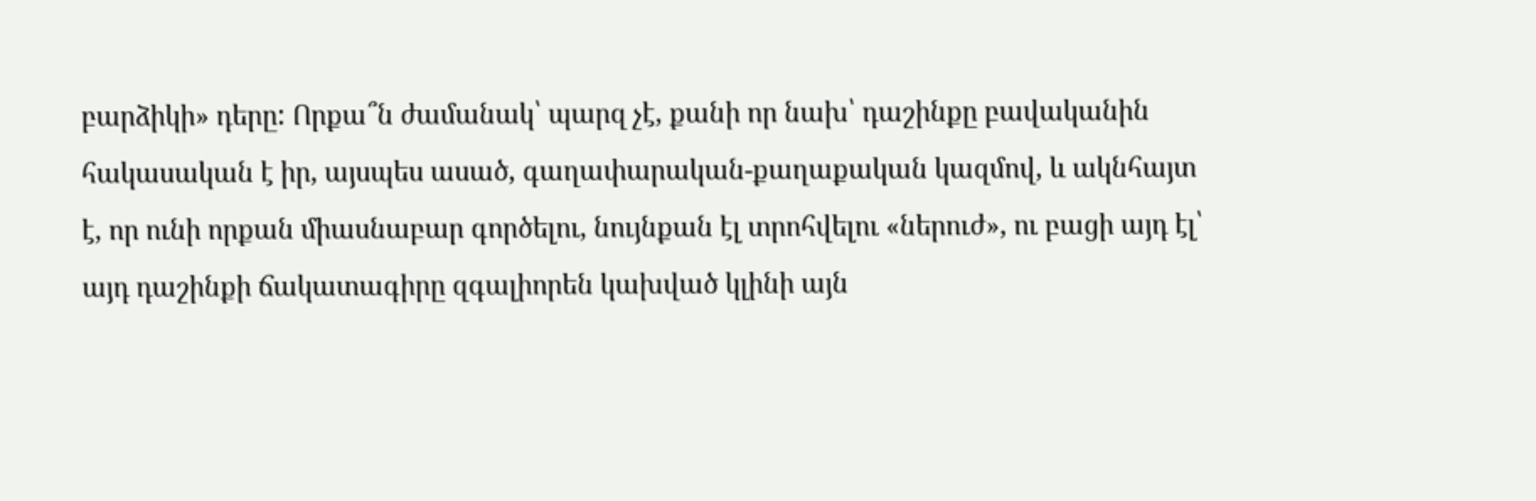բարձիկի» դերը: Որքա՞ն ժամանակ՝ պարզ չէ, քանի որ նախ՝ դաշինքը բավականին հակասական է իր, այսպես ասած, գաղափարական-քաղաքական կազմով, և ակնհայտ է, որ ունի որքան միասնաբար գործելու, նույնքան էլ տրոհվելու «ներուժ», ու բացի այդ էլ՝ այդ դաշինքի ճակատագիրը զգալիորեն կախված կլինի այն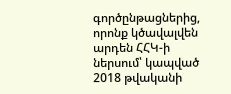գործընթացներից, որոնք կծավալվեն արդեն ՀՀԿ-ի ներսում՝ կապված 2018 թվականի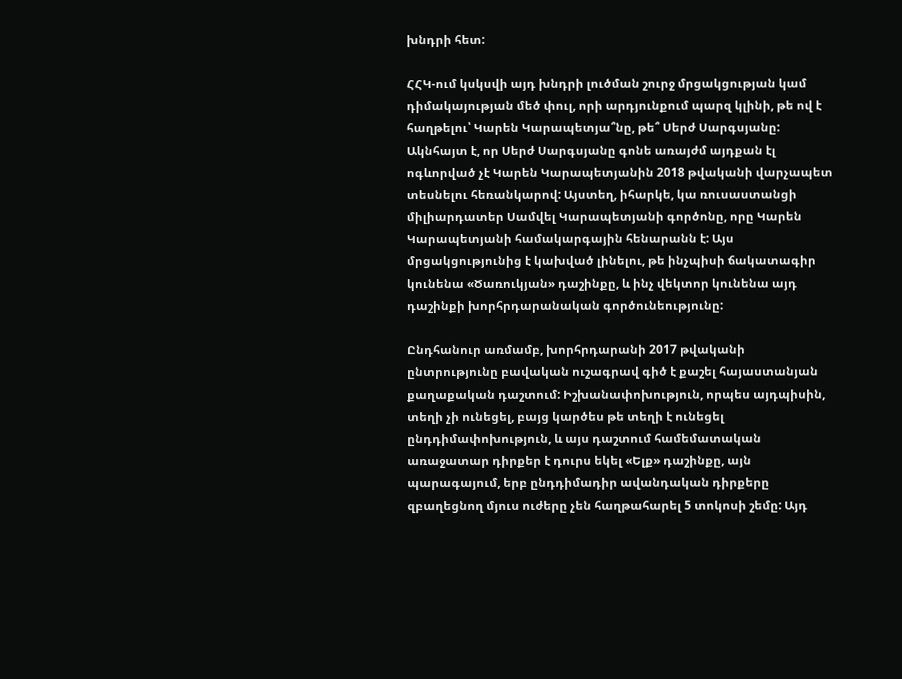խնդրի հետ:

ՀՀԿ-ում կսկսվի այդ խնդրի լուծման շուրջ մրցակցության կամ դիմակայության մեծ փուլ, որի արդյունքում պարզ կլինի, թե ով է հաղթելու՝ Կարեն Կարապետյա՞նը, թե՞ Սերժ Սարգսյանը: Ակնհայտ է, որ Սերժ Սարգսյանը գոնե առայժմ այդքան էլ ոգևորված չէ Կարեն Կարապետյանին 2018 թվականի վարչապետ տեսնելու հեռանկարով: Այստեղ, իհարկե, կա ռուսաստանցի միլիարդատեր Սամվել Կարապետյանի գործոնը, որը Կարեն Կարապետյանի համակարգային հենարանն է: Այս մրցակցությունից է կախված լինելու, թե ինչպիսի ճակատագիր կունենա «Ծառուկյան» դաշինքը, և ինչ վեկտոր կունենա այդ դաշինքի խորհրդարանական գործունեությունը:

Ընդհանուր առմամբ, խորհրդարանի 2017 թվականի ընտրությունը բավական ուշագրավ գիծ է քաշել հայաստանյան քաղաքական դաշտում: Իշխանափոխություն, որպես այդպիսին, տեղի չի ունեցել, բայց կարծես թե տեղի է ունեցել ընդդիմափոխություն, և այս դաշտում համեմատական առաջատար դիրքեր է դուրս եկել «Ելք» դաշինքը, այն պարագայում, երբ ընդդիմադիր ավանդական դիրքերը զբաղեցնող մյուս ուժերը չեն հաղթահարել 5 տոկոսի շեմը: Այդ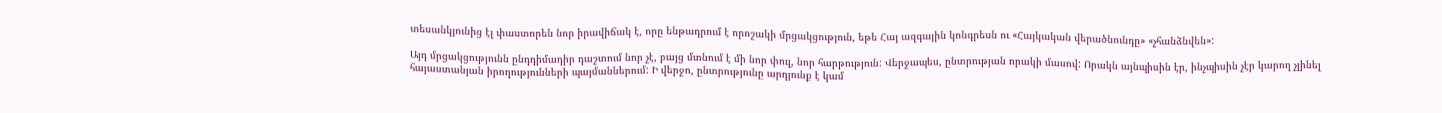տեսանկյունից էլ փաստորեն նոր իրավիճակ է, որը ենթադրում է որոշակի մրցակցություն, եթե Հայ ազգային կոնգրեսն ու «Հայկական վերածնունդը» «չհանձնվեն»:

Այդ մրցակցությունն ընդդիմադիր դաշտում նոր չէ, բայց մտնում է մի նոր փուլ, նոր հարթություն: Վերջապես, ընտրության որակի մասով: Որակն այնպիսին էր, ինչպիսին չէր կարող չլինել հայաստանյան իրողությունների պայմաններում: Ի վերջո, ընտրությունը արդյունք է կամ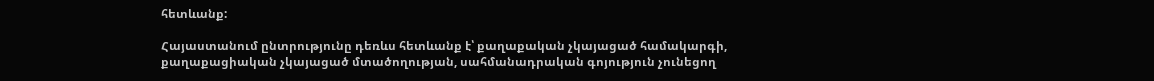հետևանք:

Հայաստանում ընտրությունը դեռևս հետևանք է՝ քաղաքական չկայացած համակարգի, քաղաքացիական չկայացած մտածողության, սահմանադրական գոյություն չունեցող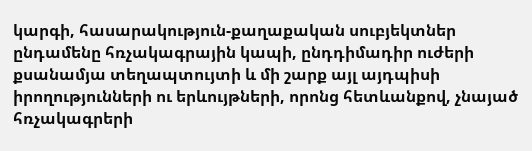կարգի, հասարակություն-քաղաքական սուբյեկտներ ընդամենը հռչակագրային կապի, ընդդիմադիր ուժերի քսանամյա տեղապտույտի և մի շարք այլ այդպիսի իրողությունների ու երևույթների, որոնց հետևանքով, չնայած հռչակագրերի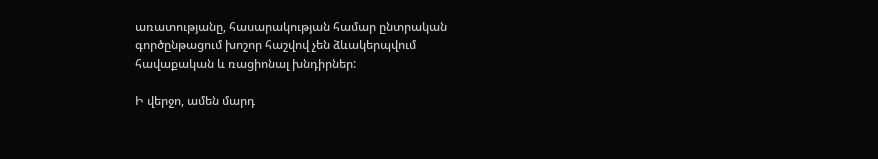առատությանը, հասարակության համար ընտրական գործընթացում խոշոր հաշվով չեն ձևակերպվում հավաքական և ռացիոնալ խնդիրներ:

Ի վերջո, ամեն մարդ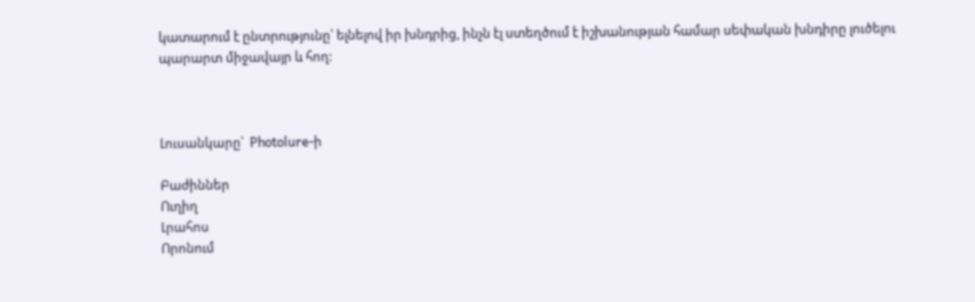կատարում է ընտրությունը՝ ելնելով իր խնդրից, ինչն էլ ստեղծում է իշխանության համար սեփական խնդիրը լուծելու պարարտ միջավայր և հող:



Լուսանկարը՝  Photolure-ի

Բաժիններ
Ուղիղ
Լրահոս
Որոնում